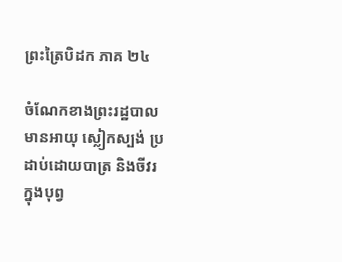ព្រះត្រៃបិដក ភាគ ២៤

ចំណែកខាងព្រះរដ្ឋបាលមានអាយុ ស្លៀកស្បង់ ប្រដាប់ដោយបាត្រ និងចីវរក្នុងបុព្វ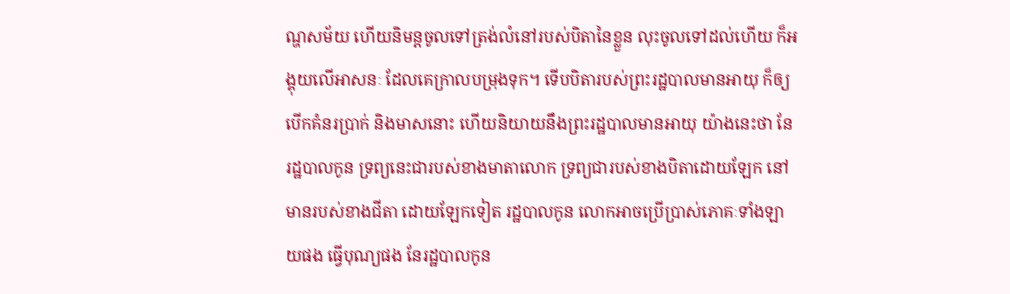ណ្ហសម័យ ហើយនិមន្តចូលទៅត្រង់លំនៅរបស់បិតានៃខ្លួន លុះចូលទៅដល់ហើយ ក៏អង្គុយលើអាសនៈ ដែលគេក្រាលបម្រុងទុក។ ទើបបិតារបស់ព្រះរដ្ឋបាលមានអាយុ ក៏ឲ្យបើកគំនរប្រាក់ និងមាសនោះ ហើយនិយាយនឹងព្រះរដ្ឋបាលមានអាយុ យ៉ាងនេះថា នែរដ្ឋបាលកូន ទ្រព្យនេះជារបស់ខាងមាតាលោក ទ្រព្យជារបស់ខាងបិតាដោយឡែក នៅមានរបស់ខាងជីតា ដោយឡែកទៀត រដ្ឋបាលកូន លោកអាចប្រើប្រាស់ភោគៈទាំងឡាយផង ធ្វើបុណ្យផង នែរដ្ឋបាលកូន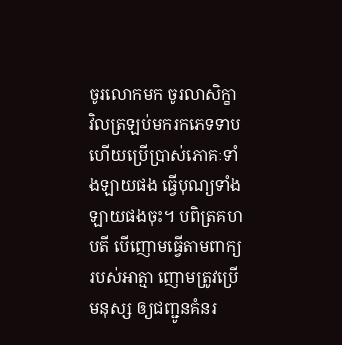ចូរលោកមក ចូរលាសិក្ខា វិលត្រឡប់មករកភេទទាប ហើយប្រើប្រាស់ភោគៈទាំងឡាយផង ធ្វើបុណ្យទាំងឡាយផងចុះ។ បពិត្រគហបតី បើញោមធ្វើតាមពាក្យរបស់អាត្មា ញោមត្រូវប្រើមនុស្ស ឲ្យជញ្ជូនគំនរ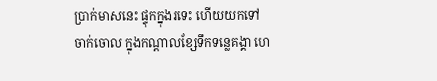ប្រាក់មាសនេះ ផ្ទុកក្នុងរទេះ ហើយយកទៅចាក់ចោល ក្នុងកណ្តាលខ្សែទឹកទន្លេគង្គា ហេ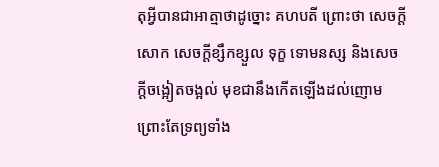តុអ្វីបានជាអាត្មាថាដូច្នោះ គហបតី ព្រោះថា សេចក្តីសោក សេចក្តីខ្សឹកខ្សួល ទុក្ខ ទោមនស្ស និងសេចក្តីចង្អៀតចង្អល់ មុខជានឹងកើតឡើងដល់ញោម ព្រោះតែទ្រព្យទាំង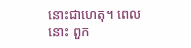នោះជាហេតុ។ ពេលនោះ ពួក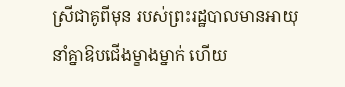ស្រីជាគូពីមុន របស់ព្រះរដ្ឋបាលមានអាយុ នាំគ្នាឱបជើងម្ខាងម្នាក់ ហើយ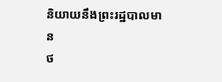និយាយនឹងព្រះរដ្ឋបាលមាន
ថ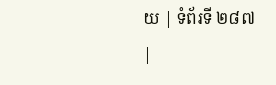យ | ទំព័រទី ២៨៧ |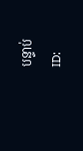បន្ទាប់
ID: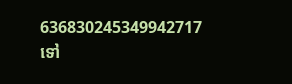636830245349942717
ទៅ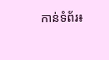កាន់ទំព័រ៖